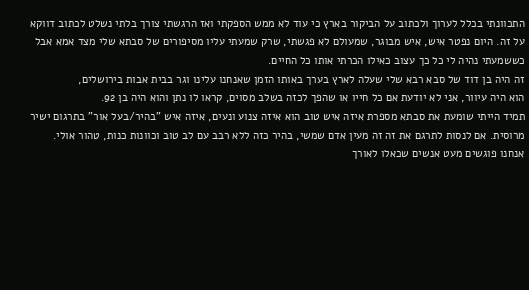התכוונתי בכלל לערוך ולכתוב על הביקור בארץ כי עוד לא ממש הספקתי ואז הרגשתי צורך בלתי נשלט לכתוב דווקא על זה. היום נפטר איש, איש מבוגר, שמעולם לא פגשתי, שרק שמעתי עליו מסיפורים של סבתא שלי מצד אמא אבל כששמעתי נהיה לי כל כך עצוב כאילו הכרתי אותו כל החיים.
זה היה בן דוד של סבא רבא שלי שעלה לארץ בערך באותו הזמן שאנחנו עלינו וגר בבית אבות בירושלים,
הוא היה עיוור, אני לא יודעת אם כל חייו או שהפך לכזה בשלב מסוים, קראו לו נתן והוא היה בן 92.
תמיד הייתי שומעת את סבתא מספרת איזה איש טוב הוא איזה צנוע ונעים, איזה איש "בהיר/בעל אור" בתרגום ישיר מרוסית. אם לנסות לתרגם את זה זה מעין אדם שמשי, בהיר כזה ללא רבב עם לב טוב וכוונות כנות, טהור אולי.
אנחנו פוגשים מעט אנשים שכאלו לאורך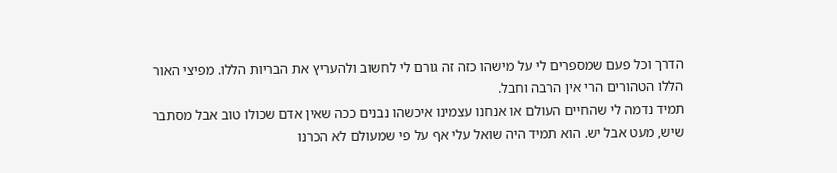הדרך וכל פעם שמספרים לי על מישהו כזה זה גורם לי לחשוב ולהעריץ את הבריות הללו. מפיצי האור הללו הטהורים הרי אין הרבה וחבל.
תמיד נדמה לי שהחיים העולם או אנחנו עצמינו איכשהו נבנים ככה שאין אדם שכולו טוב אבל מסתבר שיש, מעט אבל יש. הוא תמיד היה שואל עלי אף על פי שמעולם לא הכרנו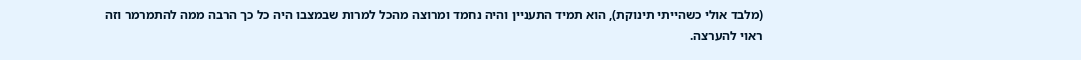(מלבד אולי כשהייתי תינוקת), הוא תמיד התעניין והיה נחמד ומרוצה מהכל למרות שבמצבו היה כל כך הרבה ממה להתמרמר וזה ראוי להערצה.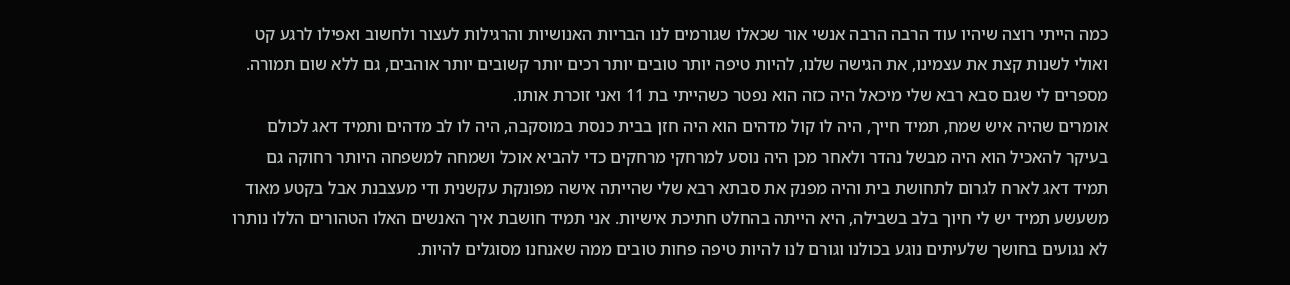כמה הייתי רוצה שיהיו עוד הרבה הרבה אנשי אור שכאלו שגורמים לנו הבריות האנושיות והרגילות לעצור ולחשוב ואפילו לרגע קט ואולי לשנות קצת את עצמינו, את הגישה שלנו, להיות טיפה יותר טובים יותר רכים יותר קשובים יותר אוהבים, גם ללא שום תמורה.
מספרים לי שגם סבא רבא שלי מיכאל היה כזה הוא נפטר כשהייתי בת 11 ואני זוכרת אותו.
אומרים שהיה איש שמח, תמיד חייך, היה לו קול מדהים הוא היה חזן בבית כנסת במוסקבה, היה לו לב מדהים ותמיד דאג לכולם בעיקר להאכיל הוא היה מבשל נהדר ולאחר מכן היה נוסע למרחקי מרחקים כדי להביא אוכל ושמחה למשפחה היותר רחוקה גם תמיד דאג לארח לגרום לתחושת בית והיה מפנק את סבתא רבא שלי שהייתה אישה מפונקת עקשנית ודי מעצבנת אבל בקטע מאוד משעשע תמיד יש לי חיוך בלב בשבילה, היא הייתה בהחלט חתיכת אישיות. אני תמיד חושבת איך האנשים האלו הטהורים הללו נותרו לא נגועים בחושך שלעיתים נוגע בכולנו וגורם לנו להיות טיפה פחות טובים ממה שאנחנו מסוגלים להיות.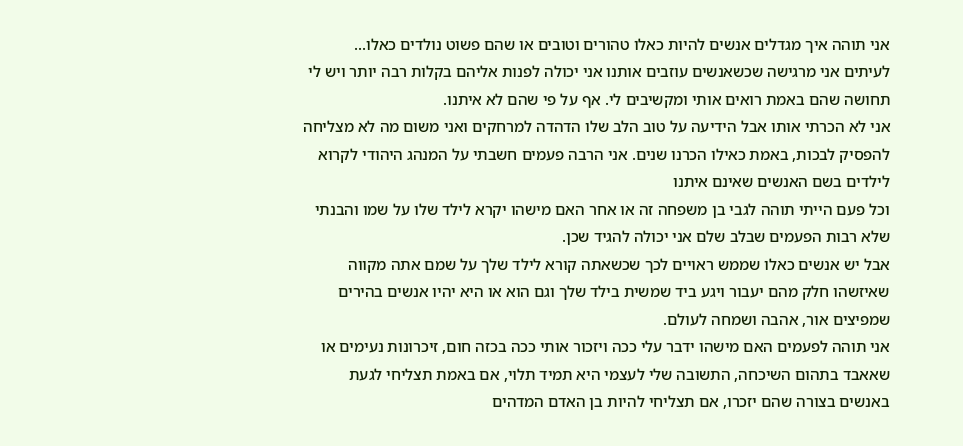אני תוהה איך מגדלים אנשים להיות כאלו טהורים וטובים או שהם פשוט נולדים כאלו...
לעיתים אני מרגישה שכשאנשים עוזבים אותנו אני יכולה לפנות אליהם בקלות רבה יותר ויש לי תחושה שהם באמת רואים אותי ומקשיבים לי. אף על פי שהם לא איתנו.
אני לא הכרתי אותו אבל הידיעה על טוב הלב שלו הדהדה למרחקים ואני משום מה לא מצליחה להפסיק לבכות, באמת כאילו הכרנו שנים. אני הרבה פעמים חשבתי על המנהג היהודי לקרוא לילדים בשם האנשים שאינם איתנו
וכל פעם הייתי תוהה לגבי בן משפחה זה או אחר האם מישהו יקרא לילד שלו על שמו והבנתי שלא רבות הפעמים שבלב שלם אני יכולה להגיד שכן.
אבל יש אנשים כאלו שממש ראויים לכך שכשאתה קורא לילד שלך על שמם אתה מקווה שאיזשהו חלק מהם יעבור ויגע ביד שמשית בילד שלך וגם הוא או היא יהיו אנשים בהירים שמפיצים אור, אהבה ושמחה לעולם.
אני תוהה לפעמים האם מישהו ידבר עלי ככה ויזכור אותי ככה בכזה חום, זיכרונות נעימים או שאאבד בתהום השיכחה, התשובה שלי לעצמי היא תמיד תלוי, אם באמת תצליחי לגעת באנשים בצורה שהם יזכרו, אם תצליחי להיות בן האדם המדהים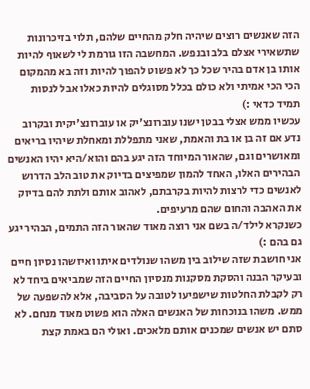הזה שאנשים רוצים שיהיה חלק מהחיים שלהם, תלוי בזיכרונות שתשאירי אצלם בלב ובנפש. המחשבה הזו גורמת לי לשאוף להיות אותו בן אדם בהיר שכל כך לא פשוט להפוך להיות וזה בא מהמקום הכי הכי אמיתי ולא כולם בכלל מסוגלים להיות כאלו אבל לנסות תמיד כדאי :)
עכשיו ממש אצלי בבטן ישנו עוברונצ'יק או עוברונצ'יקית ובקרוב נדע אם זה בן או בת והאמת, שאני מתפללת ומאחלת שיהיו בריאים ומאושרים וגם, שהאור המיוחד הזה יגע בהם והוא/היא יהיו האנשים הבהירים האלו, האחד להמון שמפיצים בדיוק את טוב הלב הדרוש לאנשים כדי לרצות להיות בקרבתם, לאהוב אותם ולתת להם בדיוק את האהבה והחום שהם מרעיפים.
כשנקרא לילד/ה בשם אני רוצה מאוד שהאור הזה התמים, הבהיר יגע גם בהם :)
אני חושבת שזה שילוב בין משהו שנולדים איתו ואיזשהו נסיון חיים ובעיקר הבנה והסקת מסקנות מנסיון החיים הזה שמביאים ביחד לא רק לקבלת החלטות שישפיעו לטובה על הסביבה, אלא להשפעה של ממש. משהו בנוכחות של האנשים האלה הוא פשוט מאוד מנחם. לא סתם יש אנשים שמכנים אותם מלאכים. ואולי הם באמת קצת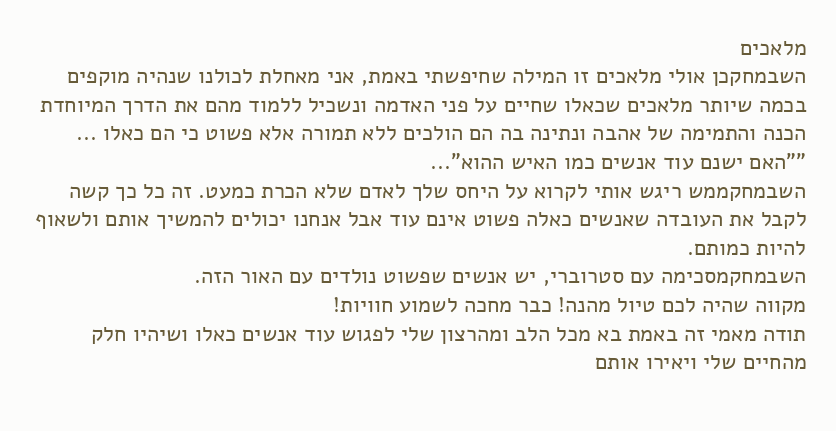מלאכים
השבמחקכן אולי מלאכים זו המילה שחיפשתי באמת, אני מאחלת לכולנו שנהיה מוקפים בכמה שיותר מלאכים שכאלו שחיים על פני האדמה ונשכיל ללמוד מהם את הדרך המיוחדת הכנה והתמימה של אהבה ונתינה בה הם הולכים ללא תמורה אלא פשוט כי הם כאלו ... ""האם ישנם עוד אנשים כמו האיש ההוא"...
השבמחקממש ריגש אותי לקרוא על היחס שלך לאדם שלא הכרת כמעט. זה כל כך קשה לקבל את העובדה שאנשים כאלה פשוט אינם עוד אבל אנחנו יכולים להמשיך אותם ולשאוף להיות כמותם.
השבמחקמסכימה עם סטרוברי, יש אנשים שפשוט נולדים עם האור הזה.
מקווה שהיה לכם טיול מהנה! כבר מחכה לשמוע חוויות!
תודה מאמי זה באמת בא מכל הלב ומהרצון שלי לפגוש עוד אנשים כאלו ושיהיו חלק מהחיים שלי ויאירו אותם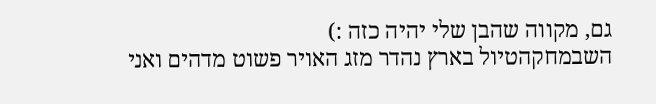גם, מקווה שהבן שלי יהיה כזה :)
השבמחקהטיול בארץ נהדר מזג האויר פשוט מדהים ואני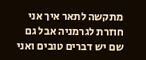מתקשה לתאר איך אני חוזרת לגרמניה אבל גם שם יש דברים טובים ואני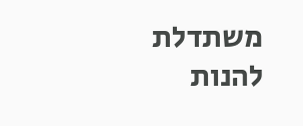משתדלת להנות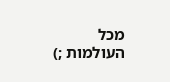מכל העולמות ;)